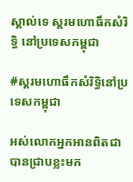ស្គាល់ទេ ស្គរមហោធឹកសំរិទ្ធិ នៅប្រទេសកម្ពុជា

#ស្គរមហោធឹកសំរិទ្ធិនៅប្រទេសកម្ពុជា

អស់លោកអ្នកអានពិតជាបានជ្រាបខ្លះមក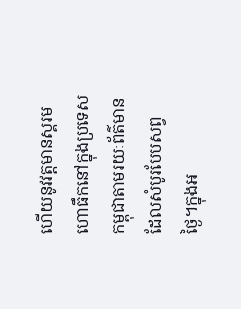ហើយនូវវត្តមានស្គរមហោធឹកនៅក្នុងប្រទេសកម្ពុជាតាមរយៈព័ត៌មានដែលសំបូរបែបសព្វថ្ងៃ។ក្នុងអ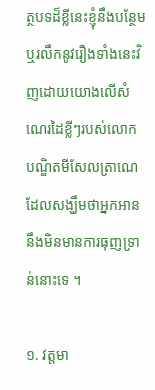ត្ថបទដ៏ខ្លីនេះខ្ញុំនឹងបន្ថែមឬរលឹកនូវរឿងទាំងនេះវិញដោយយោងលើសំណេរដៃខ្លីៗរបស់លោកបណ្ឌិតមីសែលត្រាណេដែលសង្ឃឹមថាអ្នកអាននឹងមិនមានការធុញទ្រាន់នោះទេ ។

១. វត្តមា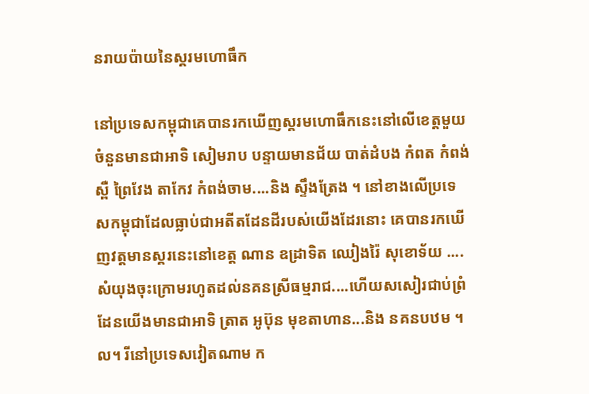នរាយប៉ាយនៃស្គរមហោធឹក

នៅប្រទេសកម្ពុជាគេបានរកឃើញស្គរមហោធឹកនេះនៅលើខេត្តមួយចំនួនមានជាអាទិ សៀមរាប បន្ទាយមានជ័យ បាត់ដំបង កំពត កំពង់ស្ពឺ ព្រៃវែង តាកែវ កំពង់ចាម....និង ស្ទឹងត្រែង ។ នៅខាងលើប្រទេសកម្ពុជាដែលធ្លាប់ជាអតីតដែនដីរបស់យើងដែរនោះ គេបានរកឃើញវត្តមានស្គរនេះនៅខេត្ត ណាន ឧដ្រាទិត ឈៀងរ៉ៃ សុខោទ័យ ....សំយុងចុះក្រោមរហូតដល់នគនស្រីធម្មរាជ....ហើយសសៀរជាប់ព្រំដែនយើងមានជាអាទិ ត្រាត អូប៊ុន មុខតាហាន...និង នគនបឋម ។ល។ រីនៅប្រទេសវៀតណាម ក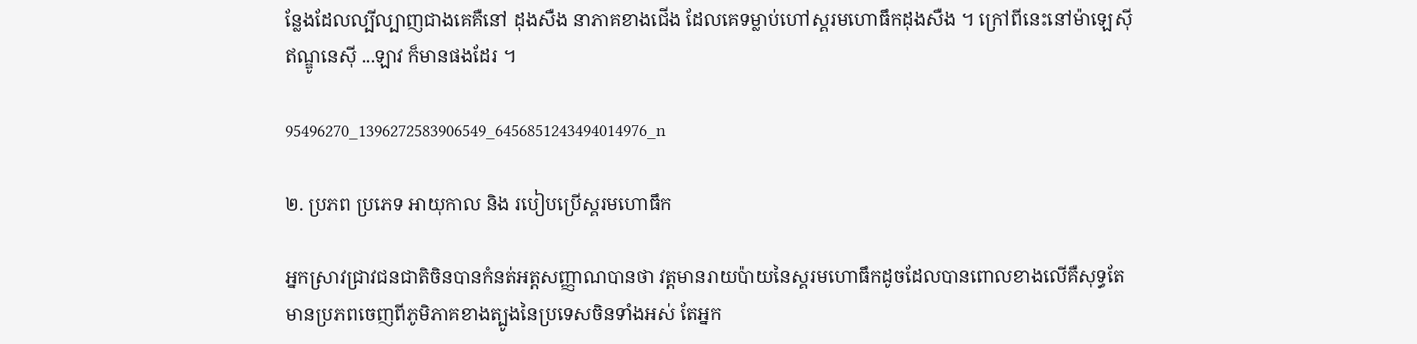ន្លែងដែលល្បីល្បាញជាងគេគឺនៅ ដុងសឺង នាភាគខាងជើង ដែលគេទម្លាប់ហៅស្គរមហោធឹកដុងសឺង ។ ក្រៅពីនេះនៅម៉ាឡេស៊ី ឥណ្ឌូនេស៊ី ...ឡាវ ក៏មានផងដែរ ។

95496270_1396272583906549_6456851243494014976_n

២. ប្រភព ប្រភេទ អាយុកាល និង របៀបប្រើស្គរមហោធឹក

អ្នកស្រាវជ្រាវជនជាតិចិនបានកំនត់អត្តសញ្ញាណបានថា វត្តមានរាយប៉ាយនៃស្គរមហោធឹកដូចដែលបានពោលខាងលើគឺសុទ្ធតែមានប្រភពចេញពីភូមិភាគខាងត្បូងនៃប្រទេសចិនទាំងអស់ តែអ្នក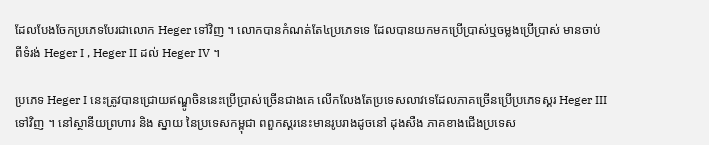ដែលបែងចែកប្រភេទបែរជាលោក Heger ទៅវិញ ។ លោកបានកំណត់តែ៤ប្រភេទទេ ដែលបានយកមកប្រើប្រាស់ឬចម្លងប្រើប្រាស់ មានចាប់ពីទំរង់ Heger I , Heger II ដល់ Heger IV ។

ប្រភេទ Heger I នេះត្រូវបានជ្រោយឥណ្ឌូចិននេះប្រើប្រាស់ច្រើនជាងគេ លើកលែងតែប្រទេសលាវទេដែលភាគច្រើនប្រើប្រភេទស្គរ Heger III ទៅវិញ ។ នៅស្ថានីយព្រហារ និង ស្នាយ នៃប្រទេសកម្ពុជា ពពួកស្គរនេះមានរូបរាងដូចនៅ ដុងសឺង ភាគខាងជើងប្រទេស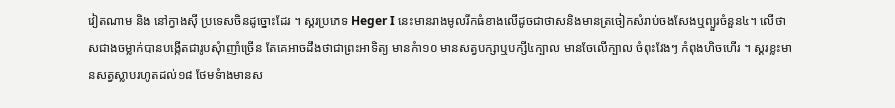វៀតណាម និង នៅក្វាងស៊ី ប្រទេសចិនដូច្នោះដែរ ។ ស្គរប្រភេទ Heger I នេះមានរាងមូលរីកធំខាងលើដូចជាថាសនិងមានត្រចៀកសំរាប់ចងសែងឬព្យួរចំនួន៤។ លើថាសជាងចម្លាក់បានបង្កើតជារូបសុំាញាំច្រើន តែគេអាចដឹងថាជាព្រះអាទិត្យ មានកំា១០ មានសត្វបក្សាឬបក្សី៤ក្បាល មានចែលើក្បាល ចំពុះវែងៗ កំពុងហិចហើរ ។ ស្គរខ្លះមានសត្វស្លាបរហូតដល់១៨ ថែមទំាងមានស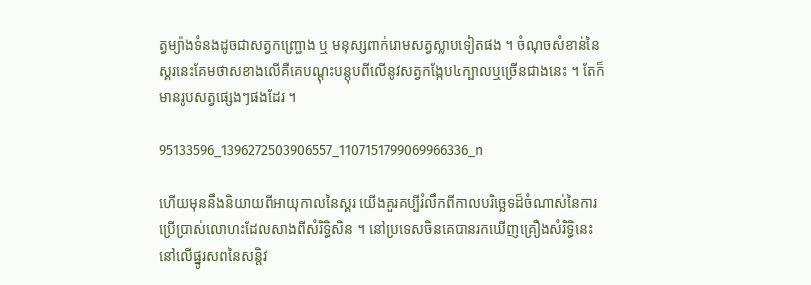ត្វម្យ៉ាងទំនងដូចជាសត្វកញ្ជ្រោង ឬ មនុស្សពាក់រោមសត្វស្លាបទៀតផង ។ ចំណុចសំខាន់នៃស្គរនេះគែមថាសខាងលើគឺគេបណ្តុះបន្តុបពីលើនូវសត្វកង្កែប៤ក្បាលឬច្រើនជាងនេះ ។ តែក៏មានរូបសត្វផ្សេងៗផងដែរ ។

95133596_1396272503906557_1107151799069966336_n

ហើយមុននឹងនិយាយពីអាយុកាលនៃស្គរ យើងគួរគប្បីរំលឹកពីកាលបរិច្ឆេទដ៏ចំណាស់នៃការប្រើប្រាស់លោហះដែលសាងពីសំរិទ្ធិសិន ។ នៅប្រទេសចិនគេបានរកឃើញគ្រឿងសំរិទ្ធិនេះនៅលើផ្នូរសពនៃសន្តិវ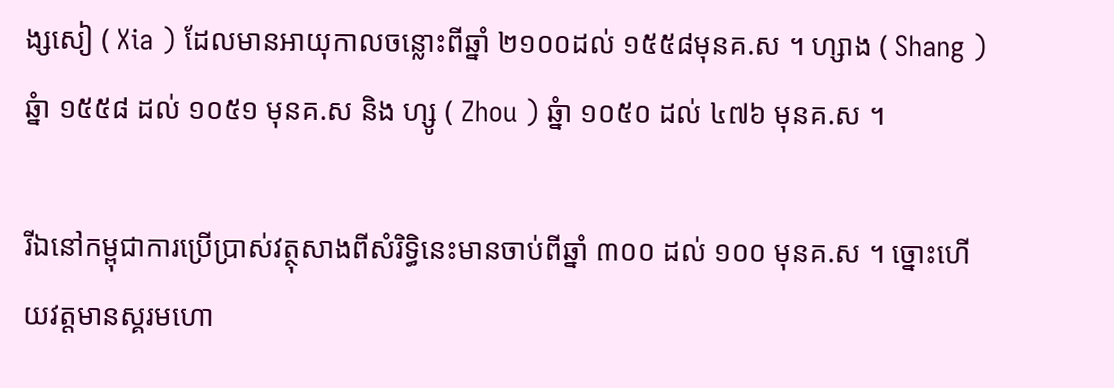ង្សសៀ ( Xia ) ដែលមានអាយុកាលចន្លោះពីឆ្នាំ ២១០០ដល់ ១៥៥៨មុនគ.ស ។ ហ្សាង ( Shang ) ឆ្នំា ១៥៥៨ ដល់ ១០៥១ មុនគ.ស និង ហ្សូ ( Zhou ) ឆ្នំា ១០៥០ ដល់ ៤៧៦ មុនគ.ស ។

រីឯនៅកម្ពុជាការប្រើប្រាស់វត្ថុសាងពីសំរិទ្ធិនេះមានចាប់ពីឆ្នាំ ៣០០ ដល់ ១០០ មុនគ.ស ។ ច្នោះហើយវត្តមានស្គរមហោ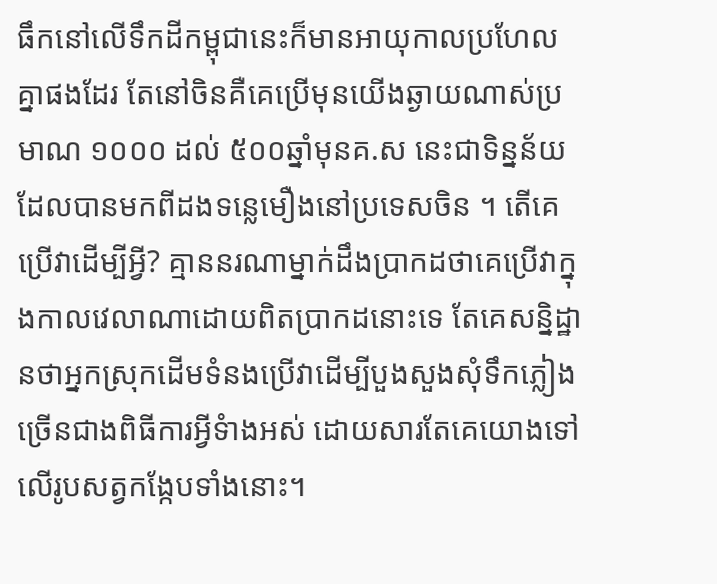ធឹកនៅលើទឹកដីកម្ពុជានេះក៏មានអាយុកាលប្រហែលគ្នាផងដែរ តែនៅចិនគឺគេប្រើមុនយើងឆ្ងាយណាស់ប្រមាណ ១០០០ ដល់ ៥០០ឆ្នាំមុនគ.ស នេះជាទិន្នន័យដែលបានមកពីដងទន្លេមឿងនៅប្រទេសចិន ។ តើគេប្រើវាដើម្បីអ្វី? គ្មាននរណាម្នាក់ដឹងប្រាកដថាគេប្រើវាក្នុងកាលវេលាណាដោយពិតប្រាកដនោះទេ តែគេសន្និដ្ឋានថាអ្នកស្រុកដើមទំនងប្រើវាដើម្បីបួងសួងសុំទឹកភ្លៀងច្រើនជាងពិធីការអ្វីទំាងអស់ ដោយសារតែគេយោងទៅលើរូបសត្វកង្កែបទាំងនោះ។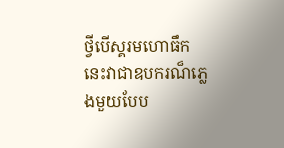ថ្វីបើស្គរមហោធឹកនេះវាជាឧបករណ៏ភ្លេងមួយបែប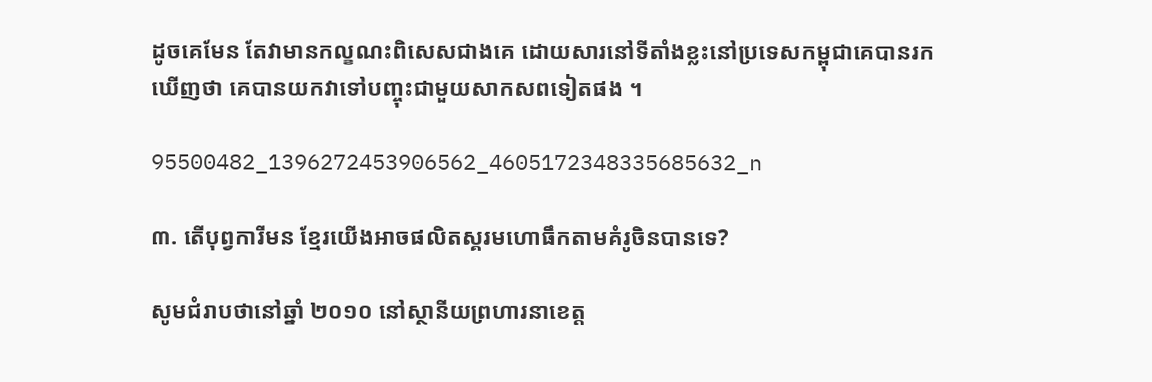ដូចគេមែន តែវាមានកល្ខណះពិសេសជាងគេ ដោយសារនៅទីតាំងខ្លះនៅប្រទេសកម្ពុជាគេបានរកឃើញថា គេបានយកវាទៅបញ្ចុះជាមួយសាកសពទៀតផង ។

95500482_1396272453906562_4605172348335685632_n

៣. តើបុព្វការីមន ខ្មែរយើងអាចផលិតស្គរមហោធឹកតាមគំរូចិនបានទេ?

សូមជំរាបថានៅឆ្នាំ ២០១០ នៅស្ថានីយព្រហារនាខេត្ត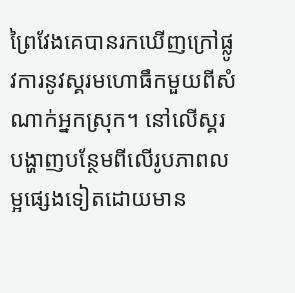ព្រៃវែងគេបានរកឃើញក្រៅផ្លូវការនូវស្គរមហោធឹកមួយពីសំណាក់អ្នកស្រុក។ នៅលើស្គរបង្ហាញបន្ថែមពីលើរូបភាពលម្អផ្សេងទៀតដោយមាន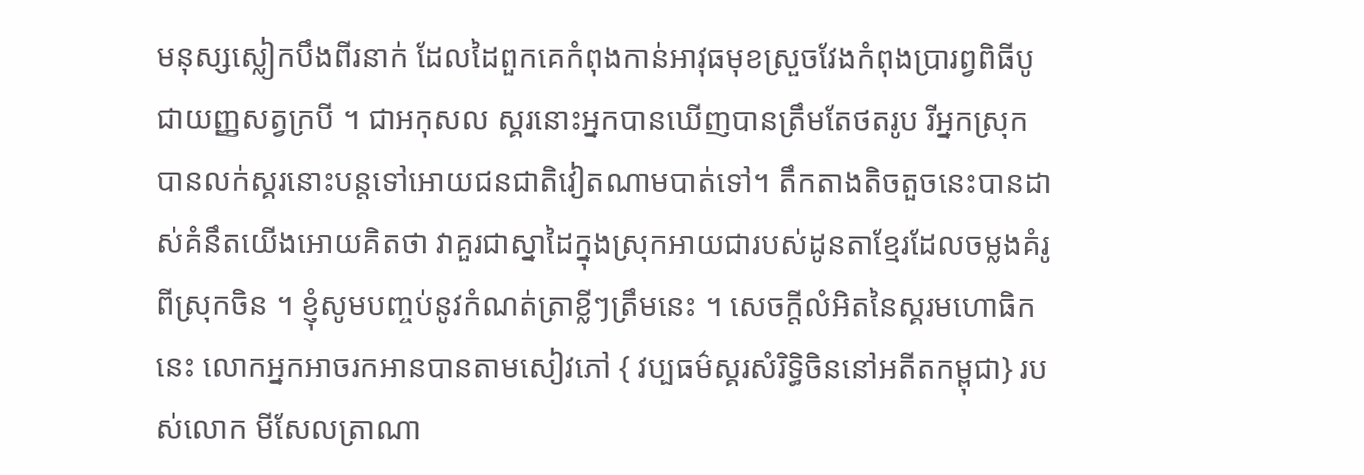មនុស្សស្លៀកបឹងពីរនាក់ ដែលដៃពួកគេកំពុងកាន់អាវុធមុខស្រួចវែងកំពុងប្រារព្វពិធីបូជាយញ្ញសត្វក្របី ។ ជាអកុសល ស្គរនោះអ្នកបានឃើញបានត្រឹមតែថតរូប រីអ្នកស្រុកបានលក់ស្គរនោះបន្តទៅអោយជនជាតិវៀតណាមបាត់ទៅ។ តឹកតាងតិចតួចនេះបានដាស់គំនឹតយើងអោយគិតថា វាគួរជាស្នាដៃក្នុងស្រុកអាយជារបស់ដូនតាខ្មែរដែលចម្លងគំរូពីស្រុកចិន ។ ខ្ញុំសូមបញ្ចប់នូវកំណត់ត្រាខ្លីៗត្រឹមនេះ ។ សេចក្តីលំអិតនៃស្គរមហោធិកនេះ លោកអ្នកអាចរកអានបានតាមសៀវភៅ { វប្បធម៌ស្គរសំរិទ្ធិចិននៅអតីតកម្ពុជា} របស់លោក មីសែលត្រាណា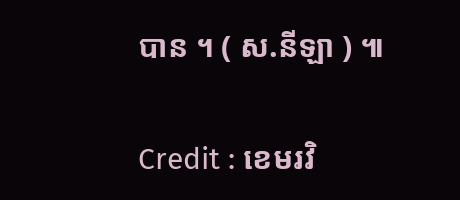បាន ។ ( ស.នីឡា ) ៕

Credit : ខេមរវិ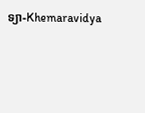ទ្យា-Khemaravidya